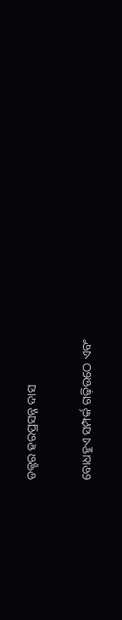ଡକ୍ଟର ହରପ୍ରସନ୍ନ ଦାସ

ବୋଧହୁଏ ସମ୍ପର୍କ ଗଢ଼ିଉଠେ ଏବଂ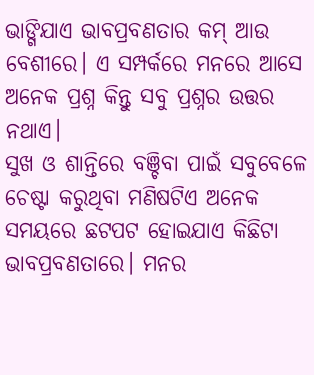ଭାଙ୍ଗିଯାଏ ଭାବପ୍ରବଣତାର କମ୍ ଆଉ ବେଶୀରେ। ଏ ସମ୍ପର୍କରେ ମନରେ ଆସେ ଅନେକ ପ୍ରଶ୍ନ କିନ୍ତୁ ସବୁ ପ୍ରଶ୍ନର ଉତ୍ତର ନଥାଏ।
ସୁଖ ଓ ଶାନ୍ତିରେ ବଞ୍ଚିବା ପାଇଁ ସବୁବେଳେ ଚେଷ୍ଟା କରୁଥିବା ମଣିଷଟିଏ ଅନେକ ସମୟରେ ଛଟପଟ ହୋଇଯାଏ କିଛିଟା ଭାବପ୍ରବଣତାରେ। ମନର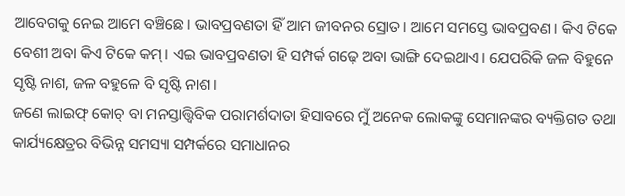ଆବେଗକୁ ନେଇ ଆମେ ବଞ୍ଚିଛେ। ଭାବପ୍ରବଣତା ହିଁ ଆମ ଜୀବନର ସ୍ରୋତ। ଆମେ ସମସ୍ତେ ଭାବପ୍ରବଣ। କିଏ ଟିକେ ବେଶୀ ଅବା କିଏ ଟିକେ କମ୍। ଏଇ ଭାବପ୍ରବଣତା ହି ସମ୍ପର୍କ ଗଢ଼େ ଅବା ଭାଙ୍ଗି ଦେଇଥାଏ। ଯେପରିକି ଜଳ ବିହୁନେ ସୃଷ୍ଟି ନାଶ, ଜଳ ବହୁଳେ ବି ସୃଷ୍ଟି ନାଶ।
ଜଣେ ଲାଇଫ୍ କୋଚ୍ ବା ମନସ୍ତାତ୍ତ୍ୱିବିକ ପରାମର୍ଶଦାତା ହିସାବରେ ମୁଁ ଅନେକ ଲୋକଙ୍କୁ ସେମାନଙ୍କର ବ୍ୟକ୍ତିଗତ ତଥା କାର୍ଯ୍ୟକ୍ଷେତ୍ରର ବିଭିନ୍ନ ସମସ୍ୟା ସମ୍ପର୍କରେ ସମାଧାନର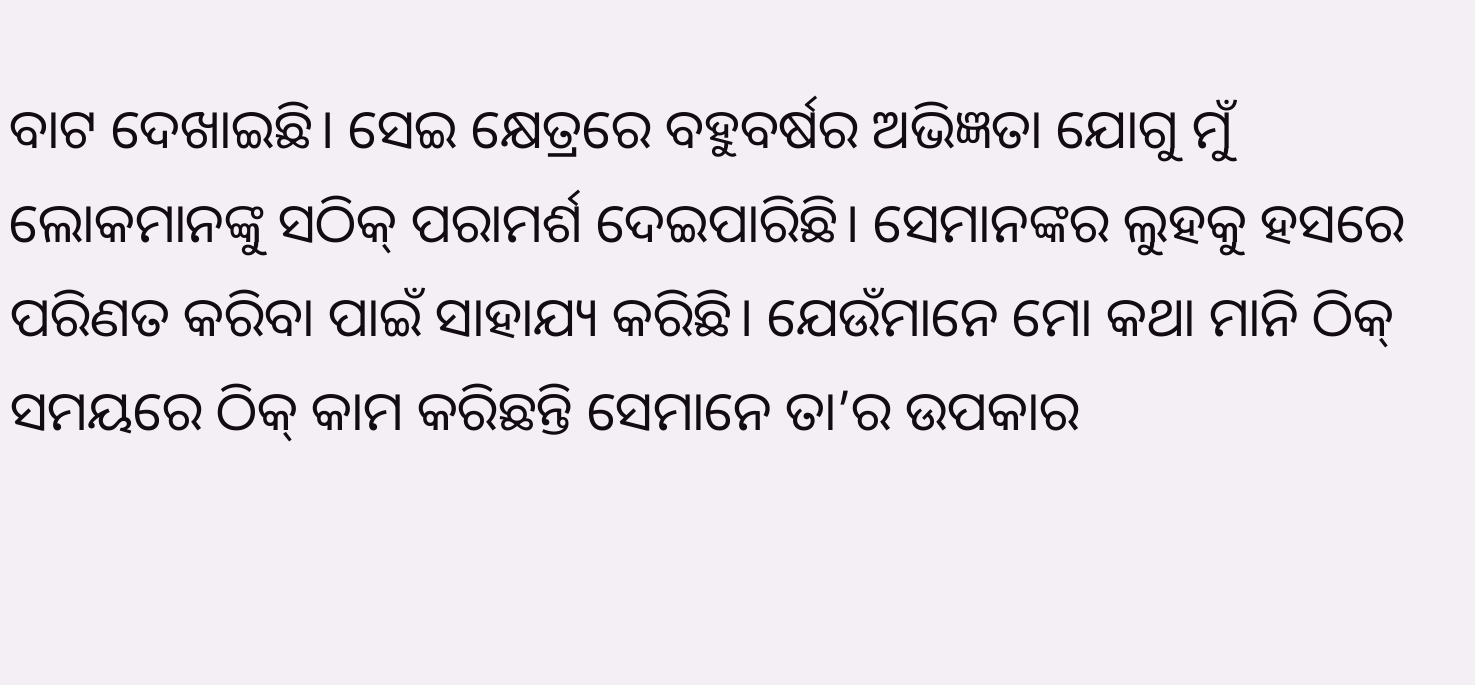ବାଟ ଦେଖାଇଛି। ସେଇ କ୍ଷେତ୍ରରେ ବହୁବର୍ଷର ଅଭିଜ୍ଞତା ଯୋଗୁ ମୁଁ ଲୋକମାନଙ୍କୁ ସଠିକ୍ ପରାମର୍ଶ ଦେଇପାରିଛି। ସେମାନଙ୍କର ଲୁହକୁ ହସରେ ପରିଣତ କରିବା ପାଇଁ ସାହାଯ୍ୟ କରିଛି। ଯେଉଁମାନେ ମୋ କଥା ମାନି ଠିକ୍ ସମୟରେ ଠିକ୍ କାମ କରିଛନ୍ତି ସେମାନେ ତା’ର ଉପକାର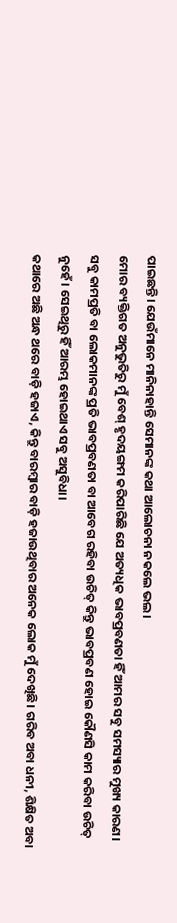ପାଇଛନ୍ତି। ଯେଉଁମାନେ ମାନିନାହାନ୍ତି ସେମାନଙ୍କ କଥା ଆଲୋଚନା ନକଲେ ଭଲ।
ମୋର ବ୍ୟକ୍ତିଗତ ଅନୁଭୁତିରୁ ମୁଁ ବେଶ୍ ହୃଦୟଙ୍ଗମ କରିପାରିଛି ଯେ ଅତ୍ୟଧିକ ଭାବପ୍ରବଣତା ହିଁ ଆମର ସବୁ ସମସ୍ୟାର ମୁଖ୍ୟ କାରଣ। ସବୁ କାମପ୍ରତି ବା ଲୋକମାନଙ୍କ ପ୍ରତି ଭାବପ୍ରବଣତା ବା ଆବେଗ ରହିବା ଉଚିତ୍ କିନ୍ତୁ ଭାବପ୍ରବଣ ହୋଇ କୌଣସି କାମ କରିବା ଉଚିତ୍ ନୁହେଁ। ସେଇଥିରୁ ହିଁ ଆରମ୍ଭ ହୋଇଥାଏ ସବୁ ଅସୁବିଧା।
କଥାରେ ଅଛି ଅନ୍ଧ ଥରେ ବାଡ଼ି ହଜାଏ, କିନ୍ତୁ ବାରମ୍ବାର ବାଡ଼ି ହଜାଉଥିବାର ଅନେକ ଲୋକ ମୁଁ ଦେଖିଛି। ଗରିବ ଅବା ଧନୀ, ଶିକ୍ଷିତ ଅବା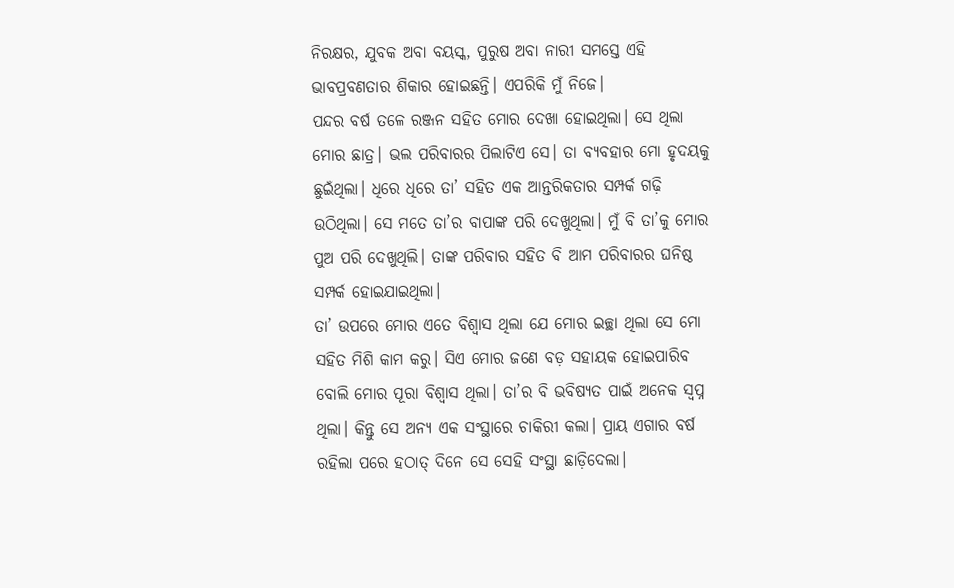ନିରକ୍ଷର, ଯୁବକ ଅବା ବୟସ୍କ, ପୁରୁଷ ଅବା ନାରୀ ସମସ୍ତେ ଏହି ଭାବପ୍ରବଣତାର ଶିକାର ହୋଇଛନ୍ତି। ଏପରିକି ମୁଁ ନିଜେ।
ପନ୍ଦର ବର୍ଷ ତଳେ ରଞ୍ଜନ ସହିତ ମୋର ଦେଖା ହୋଇଥିଲା। ସେ ଥିଲା ମୋର ଛାତ୍ର। ଭଲ ପରିବାରର ପିଲାଟିଏ ସେ। ତା ବ୍ୟବହାର ମୋ ହୃଦୟକୁ ଛୁଇଁଥିଲା। ଧିରେ ଧିରେ ତା’ ସହିତ ଏକ ଆନ୍ତରିକତାର ସମ୍ପର୍କ ଗଢ଼ି ଉଠିଥିଲା। ସେ ମତେ ତା’ର ବାପାଙ୍କ ପରି ଦେଖୁଥିଲା। ମୁଁ ବି ତା’କୁ ମୋର ପୁଅ ପରି ଦେଖୁଥିଲି। ତାଙ୍କ ପରିବାର ସହିତ ବି ଆମ ପରିବାରର ଘନିଷ୍ଠ ସମ୍ପର୍କ ହୋଇଯାଇଥିଲା।
ତା’ ଉପରେ ମୋର ଏତେ ବିଶ୍ୱାସ ଥିଲା ଯେ ମୋର ଇଚ୍ଛା ଥିଲା ସେ ମୋ ସହିତ ମିଶି କାମ କରୁ। ସିଏ ମୋର ଜଣେ ବଡ଼ ସହାୟକ ହୋଇପାରିବ ବୋଲି ମୋର ପୂରା ବିଶ୍ୱାସ ଥିଲା। ତା’ର ବି ଭବିଷ୍ୟତ ପାଇଁ ଅନେକ ସ୍ୱପ୍ନ ଥିଲା। କିନ୍ତୁ ସେ ଅନ୍ୟ ଏକ ସଂସ୍ଥାରେ ଚାକିରୀ କଲା। ପ୍ରାୟ ଏଗାର ବର୍ଷ ରହିଲା ପରେ ହଠାତ୍ ଦିନେ ସେ ସେହି ସଂସ୍ଥା ଛାଡ଼ିଦେଲା।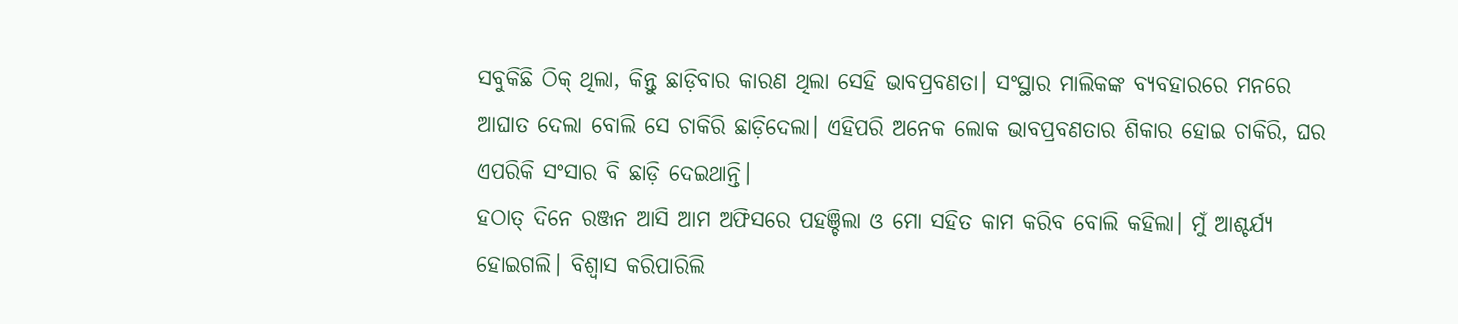ସବୁକିଛି ଠିକ୍ ଥିଲା, କିନ୍ତୁ ଛାଡ଼ିବାର କାରଣ ଥିଲା ସେହି ଭାବପ୍ରବଣତା। ସଂସ୍ଥାର ମାଲିକଙ୍କ ବ୍ୟବହାରରେ ମନରେ ଆଘାତ ଦେଲା ବୋଲି ସେ ଚାକିରି ଛାଡ଼ିଦେଲା। ଏହିପରି ଅନେକ ଲୋକ ଭାବପ୍ରବଣତାର ଶିକାର ହୋଇ ଚାକିରି, ଘର ଏପରିକି ସଂସାର ବି ଛାଡ଼ି ଦେଇଥାନ୍ତି।
ହଠାତ୍ ଦିନେ ରଞ୍ଜନ ଆସି ଆମ ଅଫିସରେ ପହଞ୍ଚିଲା ଓ ମୋ ସହିତ କାମ କରିବ ବୋଲି କହିଲା। ମୁଁ ଆଶ୍ଚର୍ଯ୍ୟ ହୋଇଗଲି। ବିଶ୍ୱାସ କରିପାରିଲି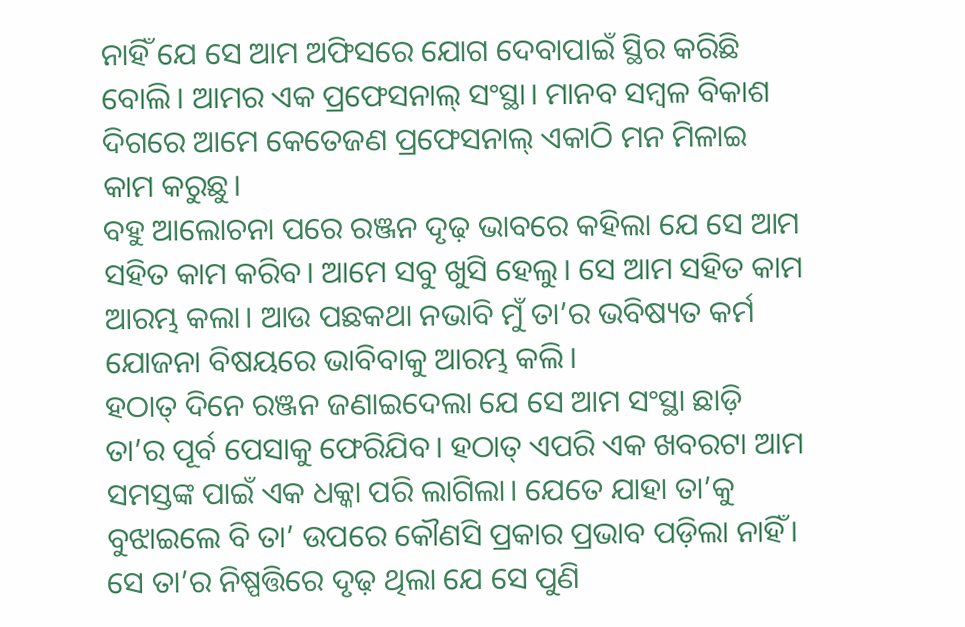ନାହିଁ ଯେ ସେ ଆମ ଅଫିସରେ ଯୋଗ ଦେବାପାଇଁ ସ୍ଥିର କରିଛି ବୋଲି। ଆମର ଏକ ପ୍ରଫେସନାଲ୍ ସଂସ୍ଥା। ମାନବ ସମ୍ବଳ ବିକାଶ ଦିଗରେ ଆମେ କେତେଜଣ ପ୍ରଫେସନାଲ୍ ଏକାଠି ମନ ମିଳାଇ କାମ କରୁଛୁ।
ବହୁ ଆଲୋଚନା ପରେ ରଞ୍ଜନ ଦୃଢ଼ ଭାବରେ କହିଲା ଯେ ସେ ଆମ ସହିତ କାମ କରିବ। ଆମେ ସବୁ ଖୁସି ହେଲୁ। ସେ ଆମ ସହିତ କାମ ଆରମ୍ଭ କଲା। ଆଉ ପଛକଥା ନଭାବି ମୁଁ ତା’ର ଭବିଷ୍ୟତ କର୍ମ ଯୋଜନା ବିଷୟରେ ଭାବିବାକୁ ଆରମ୍ଭ କଲି।
ହଠାତ୍ ଦିନେ ରଞ୍ଜନ ଜଣାଇଦେଲା ଯେ ସେ ଆମ ସଂସ୍ଥା ଛାଡ଼ି ତା’ର ପୂର୍ବ ପେସାକୁ ଫେରିଯିବ। ହଠାତ୍ ଏପରି ଏକ ଖବରଟା ଆମ ସମସ୍ତଙ୍କ ପାଇଁ ଏକ ଧକ୍କା ପରି ଲାଗିଲା। ଯେତେ ଯାହା ତା’କୁ ବୁଝାଇଲେ ବି ତା’ ଉପରେ କୌଣସି ପ୍ରକାର ପ୍ରଭାବ ପଡ଼ିଲା ନାହିଁ। ସେ ତା’ର ନିଷ୍ପତ୍ତିରେ ଦୃଢ଼ ଥିଲା ଯେ ସେ ପୁଣି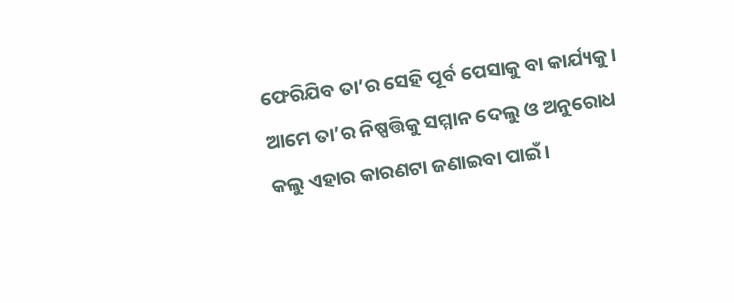ଫେରିଯିବ ତା’ର ସେହି ପୂର୍ବ ପେସାକୁ ବା କାର୍ଯ୍ୟକୁ। ଆମେ ତା’ର ନିଷ୍ପତ୍ତିକୁ ସମ୍ମାନ ଦେଲୁ ଓ ଅନୁରୋଧ କଲୁ ଏହାର କାରଣଟା ଜଣାଇବା ପାଇଁ।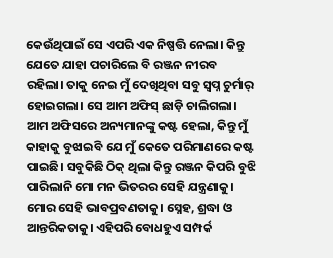କେଉଁଥିପାଇଁ ସେ ଏପରି ଏକ ନିଷ୍ପତ୍ତି ନେଲା। କିନ୍ତୁ ଯେତେ ଯାହା ପଚାରିଲେ ବି ରଞ୍ଜନ ନୀରବ ରହିଲା। ତାକୁ ନେଇ ମୁଁ ଦେଖିଥିବା ସବୁ ସ୍ୱପ୍ନ ଚୁର୍ମାର୍ ହୋଇଗଲା। ସେ ଆମ ଅଫିସ୍ ଛାଡ଼ି ଚାଲିଗଲା।
ଆମ ଅଫିସରେ ଅନ୍ୟମାନଙ୍କୁ କଷ୍ଟ ହେଲା, କିନ୍ତୁ ମୁଁ କାହାକୁ ବୁଝାଇବି ଯେ ମୁଁ କେତେ ପରିମାଣରେ କଷ୍ଟ ପାଇଛି। ସବୁକିଛି ଠିକ୍ ଥିଲା କିନ୍ତୁ ରଞ୍ଜନ କିପରି ବୁଝି ପାରିଲାନି ମୋ ମନ ଭିତରର ସେହି ଯନ୍ତ୍ରଣାକୁ। ମୋର ସେହି ଭାବପ୍ରବଣତାକୁ। ସ୍ନେହ, ଶ୍ରଦ୍ଧା ଓ ଆନ୍ତରିକତାକୁ। ଏହିପରି ବୋଧହୁଏ ସମ୍ପର୍କ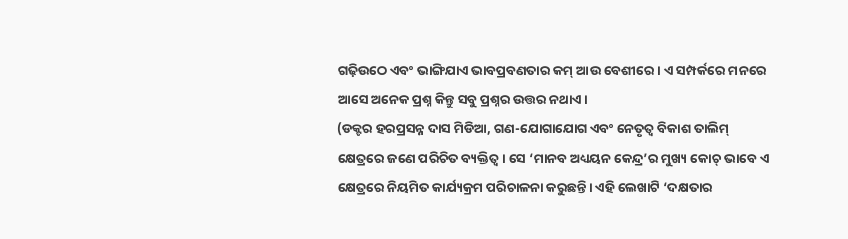ଗଢ଼ିଉଠେ ଏବଂ ଭାଙ୍ଗିଯାଏ ଭାବପ୍ରବଣତାର କମ୍ ଆଉ ବେଶୀରେ। ଏ ସମ୍ପର୍କରେ ମନରେ ଆସେ ଅନେକ ପ୍ରଶ୍ନ କିନ୍ତୁ ସବୁ ପ୍ରଶ୍ନର ଉତ୍ତର ନଥାଏ।
(ଡକ୍ଟର ହରପ୍ରସନ୍ନ ଦାସ ମିଡିଆ, ଗଣ-ଯୋଗାଯୋଗ ଏବଂ ନେତୃତ୍ୱ ବିକାଶ ତାଲିମ୍ କ୍ଷେତ୍ରରେ ଜଣେ ପରିଚିତ ବ୍ୟକ୍ତିତ୍ୱ। ସେ ‘ମାନବ ଅଧ୍ୟୟନ କେନ୍ଦ୍ର’ର ମୁଖ୍ୟ କୋଚ୍ ଭାବେ ଏ କ୍ଷେତ୍ରରେ ନିୟମିତ କାର୍ଯ୍ୟକ୍ରମ ପରିଚାଳନା କରୁଛନ୍ତି। ଏହି ଲେଖାଟି ‘ଦକ୍ଷତାର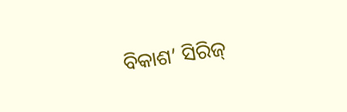ବିକାଶ’ ସିରିଜ୍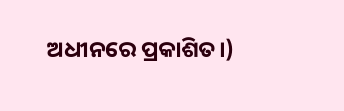ଅଧୀନରେ ପ୍ରକାଶିତ।)